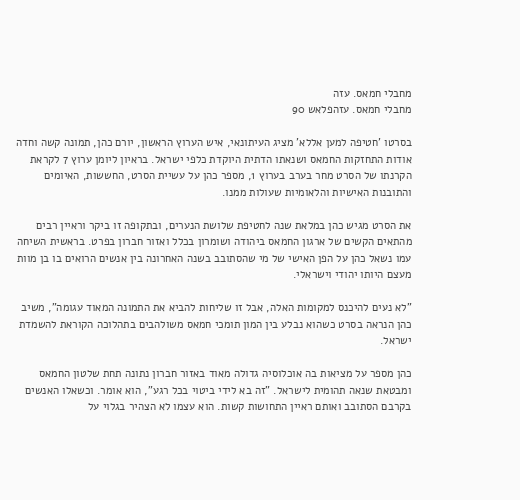מחבלי חמאס. עזה
מחבלי חמאס. עזהפלאש 90

בסרטו 'חטיפה למען אללא' מציג העיתונאי, איש הערוץ הראשון, יורם כהן, תמונה קשה וחדה אודות התחזקות החמאס ושנאתו הדתית היוקדת כלפי ישראל. בראיון ליומן ערוץ 7 לקראת הקרנתו של הסרט מחר בערב בערוץ 1, מספר כהן על עשיית הסרט, החששות, האיומים והתובנות האישיות והלאומיות שעולות ממנו.

את הסרט מגיש כהן במלאת שנה לחטיפת שלושת הנערים, ובתקופה זו ביקר וראיין רבים מהתאים הקשים של ארגון החמאס ביהודה ושומרון בכלל ואזור חברון בפרט. בראשית השיחה עמו נשאל כהן על הפן האישי של מי שהסתובב בשנה האחרונה בין אנשים הרואים בו בן מוות מעצם היותו יהודי וישראלי.

"לא נעים להיכנס למקומות האלה, אבל זו שליחות להביא את התמונה המאוד עגומה", משיב כהן הנראה בסרט כשהוא נבלע בין המון תומכי חמאס משולהבים בתהלוכה הקוראת להשמדת ישראל.

כהן מספר על מציאות בה אוכלוסיה גדולה מאוד באזור חברון נתונה תחת שלטון החמאס ומבטאת שנאה תהומית לישראל. "זה בא לידי ביטוי בכל רגע", הוא אומר. וכשאלו האנשים בקרבם הסתובב ואותם ראיין התחושות קשות. הוא עצמו לא הצהיר בגלוי על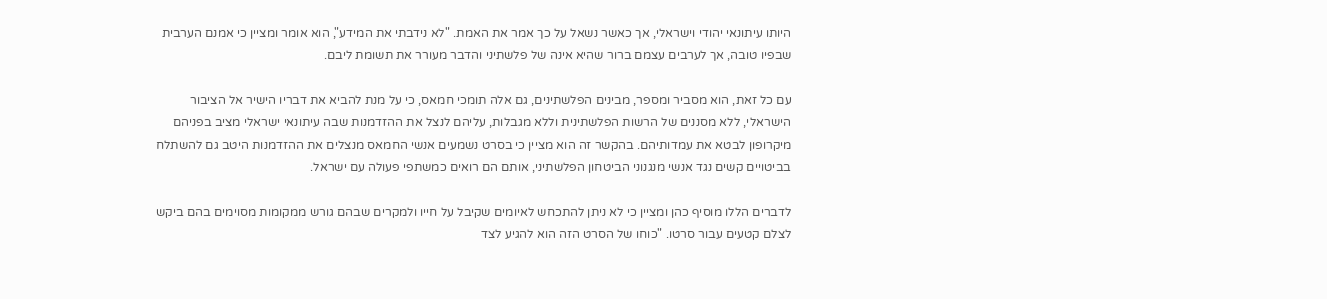היותו עיתונאי יהודי וישראלי, אך כאשר נשאל על כך אמר את האמת. "לא נידבתי את המידע", הוא אומר ומציין כי אמנם הערבית שבפיו טובה, אך לערבים עצמם ברור שהיא אינה של פלשתיני והדבר מעורר את תשומת ליבם.

עם כל זאת, הוא מסביר ומספר, מבינים הפלשתינים, גם אלה תומכי חמאס, כי על מנת להביא את דבריו הישיר אל הציבור הישראלי, ללא מסננים של הרשות הפלשתינית וללא מגבלות, עליהם לנצל את ההזדמנות שבה עיתונאי ישראלי מציב בפניהם מיקרופון לבטא את עמדותיהם. בהקשר זה הוא מציין כי בסרט נשמעים אנשי החמאס מנצלים את ההזדמנות היטב גם להשתלח בביטויים קשים נגד אנשי מנגנוני הביטחון הפלשתיני, אותם הם רואים כמשתפי פעולה עם ישראל.

לדברים הללו מוסיף כהן ומציין כי לא ניתן להתכחש לאיומים שקיבל על חייו ולמקרים שבהם גורש ממקומות מסוימים בהם ביקש לצלם קטעים עבור סרטו. "כוחו של הסרט הזה הוא להגיע לצד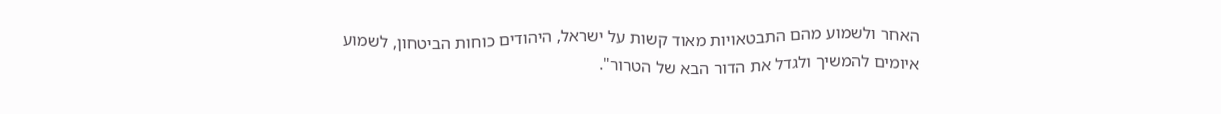האחר ולשמוע מהם התבטאויות מאוד קשות על ישראל, היהודים כוחות הביטחון, לשמוע איומים להמשיך ולגדל את הדור הבא של הטרור".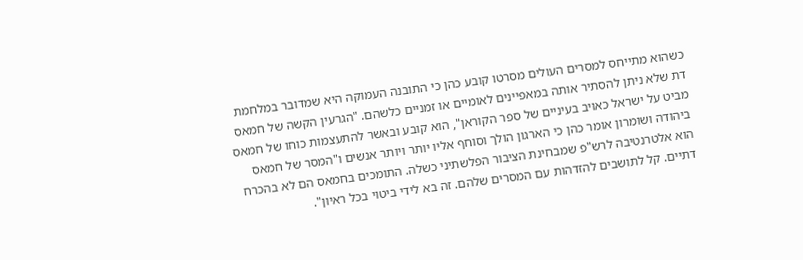כשהוא מתייחס למסרים העולים מסרטו קובע כהן כי התובנה העמוקה היא שמדובר במלחמת דת שלא ניתן להסתיר אותה במאפיינים לאומיים או זמניים כלשהם. "הגרעין הקשה של חמאס מביט על ישראל כאויב בעיניים של ספר הקוראן", הוא קובע ובאשר להתעצמות כוחו של חמאס ביהודה ושומרון אומר כהן כי הארגון הולך וסוחף אליו יותר ויותר אנשים ו"המסר של חמאס הוא אלטרנטיבה לרש"פ שמבחינת הציבור הפלשתיני כשלה. התומכים בחמאס הם לא בהכרח דתיים. קל לתושבים להזדהות עם המסרים שלהם. זה בא לידי ביטוי בכל ראיון".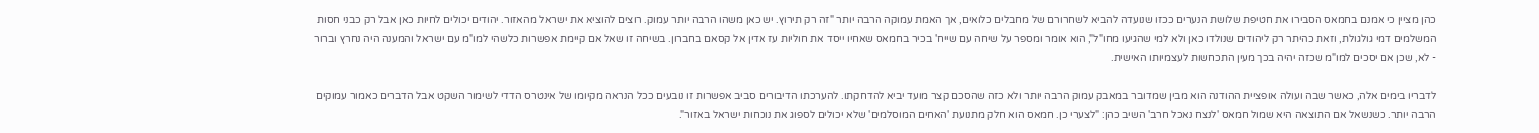כהן מציין כי אמנם בחמאס הסבירו את חטיפת שלושת הנערים ככזו שנועדה להביא לשחרורם של מחבלים כלואים, אך האמת עמוקה הרבה יותר "זה רק תירוץ. יש כאן משהו הרבה יותר עמוק. רוצים להוציא את ישראל מהאזור. יהודים יכולים לחיות כאן אבל רק כבני חסות המשלמים דמי גולגולת, וזאת כהיתר רק ליהודים שנולדו כאן ולא למי שהגיעו מחו"ל", הוא אומר ומספר על שיחה עם שייח' בכיר בחמאס שאחיו ייסד את חוליות עז אדין אל קסאם בחברון. בשיחה זו שאל אם קיימת אפשרות כלשהי למו"מ עם ישראל והמענה היה נחרץ וברור - לא, שכן אם יסכים למו"מ שכזה יהיה בכך מעין התכחשות לעצמיותו האישית.

לדבריו בימים אלה, כאשר שבה ועולה אופציית ההודנה הוא מבין שמדובר במאבק עמוק הרבה יותר ולא כזה שהסכם קצר מועד יביא להדחקתו. להערכתו הדיבורים סביב אפשרות זו נובעים ככל הנראה מקיומו של אינטרס הדדי לשימור השקט אבל הדברים כאמור עמוקים הרבה יותר. כשנשאל אם התוצאה היא שמול חמאס 'לנצח נאכל חרב' השיב כהן: "לצערי כן. חמאס הוא חלק מתנועת 'האחים המוסלמים' שלא יכולים לספוג את נוכחות ישראל באזור".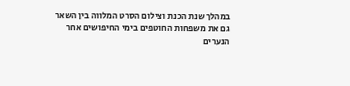במהלך שנת הכנת וצילום הסרט המלווה בין השאר גם את משפחות החוטפים בימי החיפושים אחר הנערים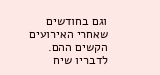וגם בחודשים שאחרי האירועים הקשים ההם. לדבריו שיח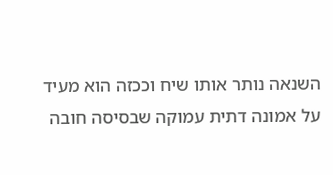השנאה נותר אותו שיח וככזה הוא מעיד על אמונה דתית עמוקה שבסיסה חובה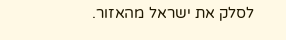לסלק את ישראל מהאזור.